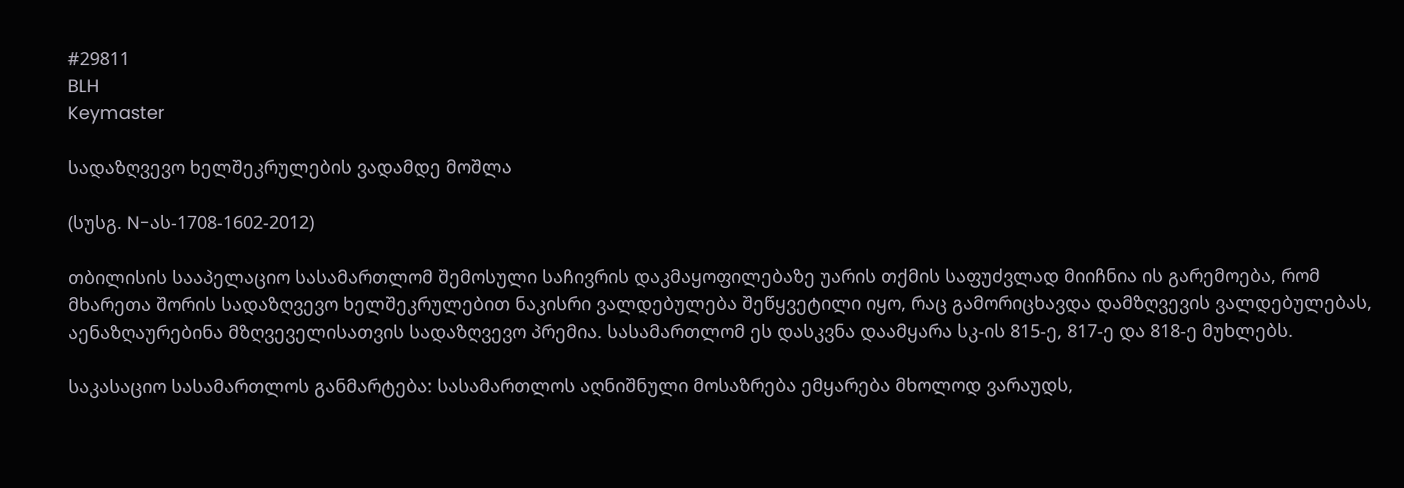#29811
BLH
Keymaster

სადაზღვევო ხელშეკრულების ვადამდე მოშლა

(სუსგ. N-ას-1708-1602-2012)

თბილისის სააპელაციო სასამართლომ შემოსული საჩივრის დაკმაყოფილებაზე უარის თქმის საფუძვლად მიიჩნია ის გარემოება, რომ მხარეთა შორის სადაზღვევო ხელშეკრულებით ნაკისრი ვალდებულება შეწყვეტილი იყო, რაც გამორიცხავდა დამზღვევის ვალდებულებას, აენაზღაურებინა მზღვეველისათვის სადაზღვევო პრემია. სასამართლომ ეს დასკვნა დაამყარა სკ-ის 815-ე, 817-ე და 818-ე მუხლებს.

საკასაციო სასამართლოს განმარტება: სასამართლოს აღნიშნული მოსაზრება ემყარება მხოლოდ ვარაუდს,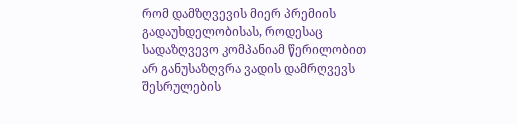რომ დამზღვევის მიერ პრემიის გადაუხდელობისას, როდესაც სადაზღვევო კომპანიამ წერილობით არ განუსაზღვრა ვადის დამრღვევს შესრულების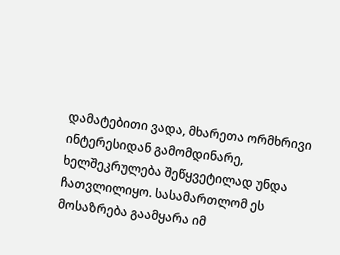დამატებითი ვადა, მხარეთა ორმხრივი ინტერესიდან გამომდინარე, ხელშეკრულება შეწყვეტილად უნდა ჩათვლილიყო. სასამართლომ ეს მოსაზრება გაამყარა იმ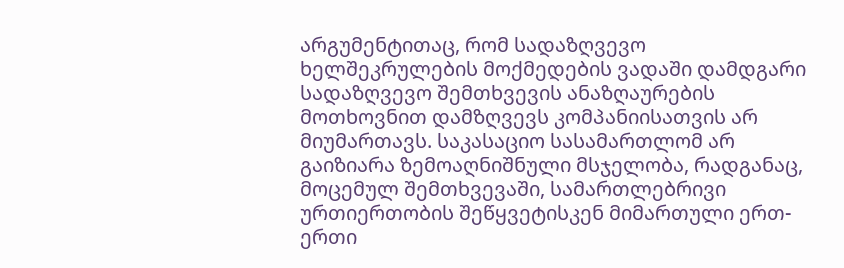არგუმენტითაც, რომ სადაზღვევო ხელშეკრულების მოქმედების ვადაში დამდგარი სადაზღვევო შემთხვევის ანაზღაურების მოთხოვნით დამზღვევს კომპანიისათვის არ მიუმართავს. საკასაციო სასამართლომ არ გაიზიარა ზემოაღნიშნული მსჯელობა, რადგანაც, მოცემულ შემთხვევაში, სამართლებრივი ურთიერთობის შეწყვეტისკენ მიმართული ერთ-ერთი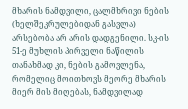მხარის ნამდვილი, ცალმხრივი ნების (ხელშეკრულებიდან გასვლა) არსებობა არ არის დადგენილი. სკ-ის 51-ე მუხლის პირველი ნაწილის თანახმად კი, ნების გამოვლენა, რომელიც მოითხოვს მეორე მხარის მიერ მის მიღებას, ნამდვილად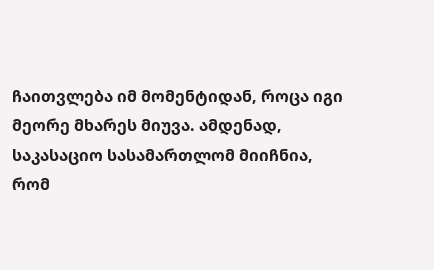ჩაითვლება იმ მომენტიდან, როცა იგი მეორე მხარეს მიუვა. ამდენად, საკასაციო სასამართლომ მიიჩნია, რომ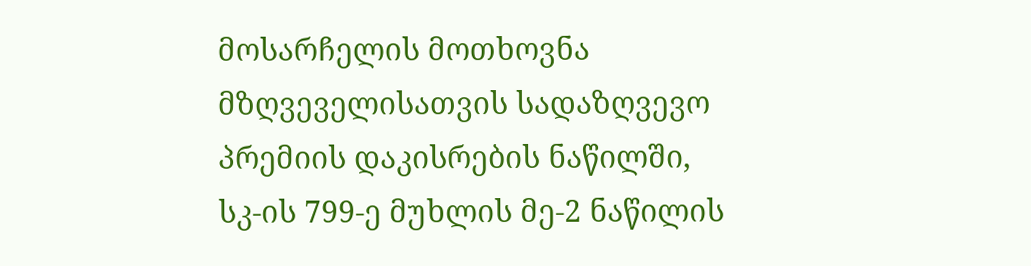მოსარჩელის მოთხოვნა მზღვეველისათვის სადაზღვევო პრემიის დაკისრების ნაწილში, სკ-ის 799-ე მუხლის მე-2 ნაწილის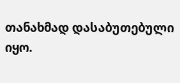თანახმად დასაბუთებული იყო.